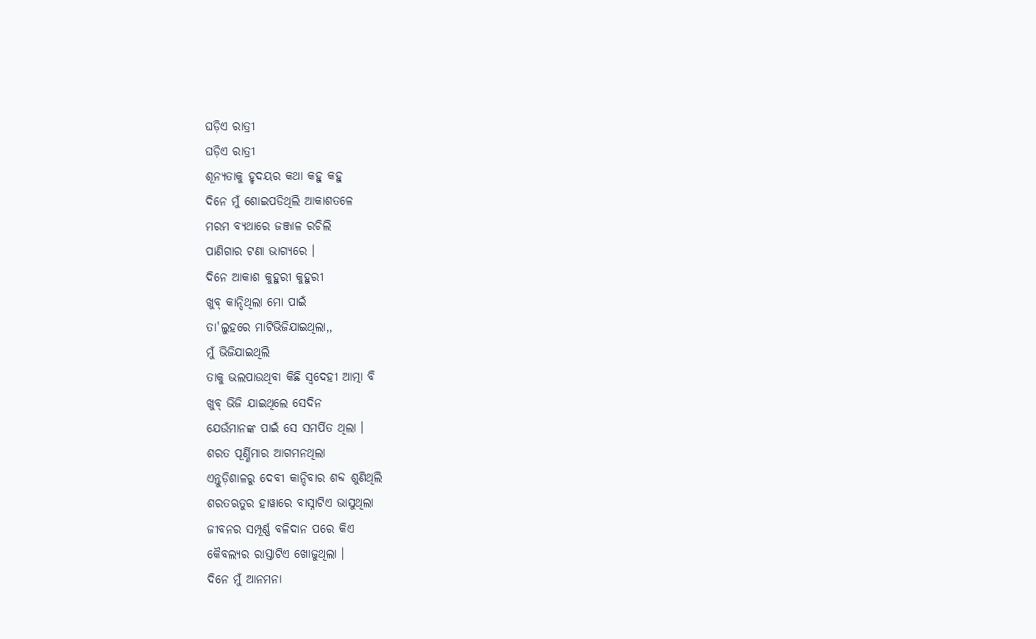ଘଡ଼ିଏ ରାତ୍ରୀ
ଘଡ଼ିଏ ରାତ୍ରୀ
ଶୂନ୍ୟତାକୁ ହୃଦୟର କଥା କହୁ କହୁ
ଦିନେ ମୁଁ ଶୋଇପଡିଥିଲି ଆକାଶତଳେ
ମରମ ବ୍ୟଥାରେ ଜଞ୍ଜାଳ ରଚିଲି
ପାଣିଗାର ଟଣା ଭାଗ୍ୟରେ ।
ଦିନେ ଆକାଶ କୁହୁରୀ କୁହୁରୀ
ଖୁବ୍ କାନ୍ଦିଥିଲା ମୋ ପାଇଁ
ତା'ଲୁହରେ ମାଟିଭିଜିଯାଇଥିଲା,,
ମୁଁ ଭିଜିଯାଇଥିଲି
ତାକୁ ଭଲପାଉଥିବା କିଛି ସ୍ୱଦେହୀ ଆତ୍ମା ବି
ଖୁବ୍ ଭିଜି ଯାଇଥିଲେ ସେଦିନ
ଯେଉଁମାନଙ୍କ ପାଇଁ ସେ ସମର୍ପିତ ଥିଲା ।
ଶରତ ପୂର୍ଣ୍ଣିମାର ଆଗମନଥିଲା
ଏନ୍ତୁଡ଼ିଶାଳରୁ ଦେବୀ କାନ୍ଦିବାର ଶବ୍ଦ ଶୁଣିଥିଲି
ଶରତଋତୁର ହାୱାରେ ବାସ୍ନାଟିଏ ଭାସୁଥିଲା
ଜୀବନର ସମ୍ପୂର୍ଣ୍ଣ ବଳିଦାନ ପରେ କିଏ
କୈବଲ୍ୟର ରାସ୍ତାଟିଏ ଖୋଜୁଥିଲା ।
ଦିନେ ମୁଁ ଆନମନା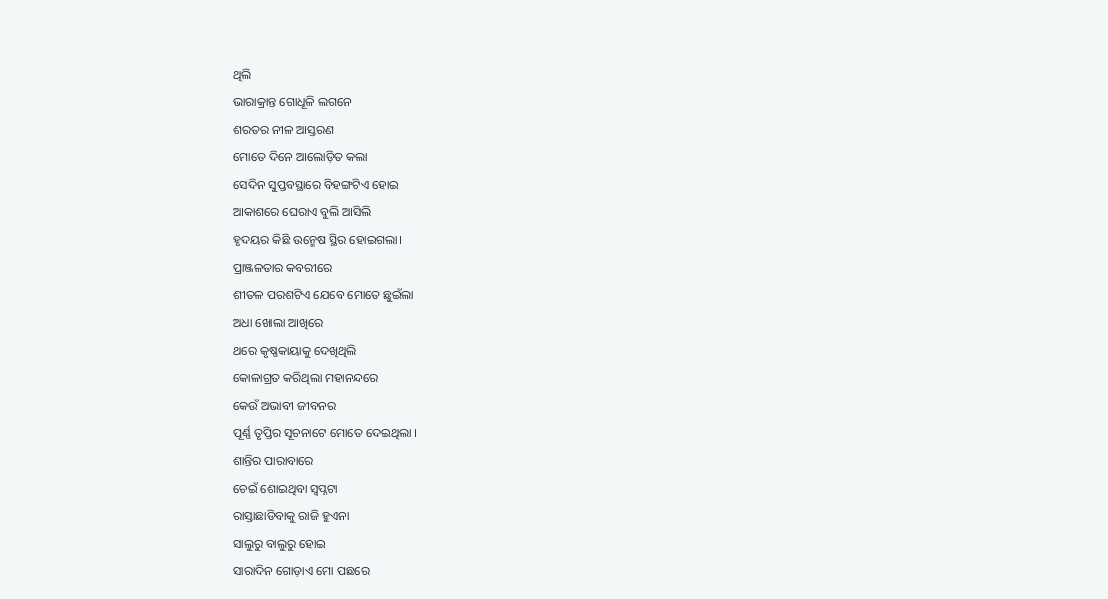ଥିଲି
ଭାରାକ୍ରାନ୍ତ ଗୋଧୂଳି ଲଗନେ
ଶରତର ନୀଳ ଆସ୍ତରଣ
ମୋତେ ଦିନେ ଆଲୋଡ଼ିତ କଲା
ସେଦିନ ସୁପ୍ତବସ୍ଥାରେ ବିହଙ୍ଗଟିଏ ହୋଇ
ଆକାଶରେ ଘେରାଏ ବୁଲି ଆସିଲି
ହୃଦୟର କିଛି ଉନ୍ମେଷ ସ୍ଥିର ହୋଇଗଲା।
ପ୍ରାଞ୍ଜଳତାର କବରୀରେ
ଶୀତଳ ପରଶଟିଏ ଯେବେ ମୋତେ ଛୁଇଁଲା
ଅଧା ଖୋଲା ଆଖିରେ
ଥରେ କୃଷ୍ଣକାୟାକୁ ଦେଖିଥିଲି
କୋଳାଗ୍ରତ କରିଥିଲା ମହାନନ୍ଦରେ
କେଉଁ ଅଭାବୀ ଜୀବନର
ପୂର୍ଣ୍ଣ ତୃପ୍ତିର ସୂଚନାଟେ ମୋତେ ଦେଇଥିଲା ।
ଶାନ୍ତିର ପାରାବାରେ
ଚେଇଁ ଶୋଇଥିବା ସ୍ବପ୍ନଟା
ରାସ୍ତାଛାଡିବାକୁ ରାଜି ହୁଏନା
ସାଲୁରୁ ବାଲୁରୁ ହୋଇ
ସାରାଦିନ ଗୋଡ଼ାଏ ମୋ ପଛରେ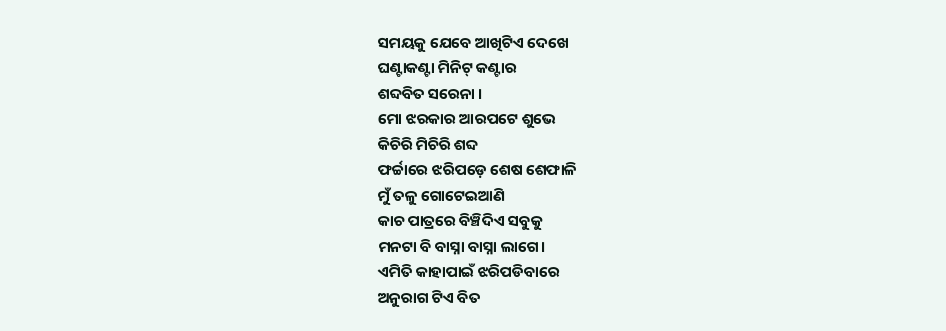ସମୟକୁ ଯେବେ ଆଖିଟିଏ ଦେଖେ
ଘଣ୍ଟାକଣ୍ଟା ମିନିଟ୍ କଣ୍ଟାର
ଶବ୍ଦବିତ ସରେନା ।
ମୋ ଝରକାର ଆରପଟେ ଶୁଭେ
କିଚିରି ମିଚିରି ଶବ୍ଦ
ଫର୍ଚ୍ଚାରେ ଝରିପଡ଼େ ଶେଷ ଶେଫାଳି
ମୁଁ ତଳୁ ଗୋଟେଇଆଣି
କାଚ ପାତ୍ରରେ ବିଞ୍ଚିଦିଏ ସବୁକୁ
ମନଟା ବି ବାସ୍ନା ବାସ୍ନା ଲାଗେ।
ଏମିତି କାହାପାଇଁ ଝରିପଡିବାରେ
ଅନୁରାଗ ଟିଏ ବିତ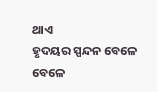ଥାଏ
ହୃଦୟର ସ୍ପନ୍ଦନ ବେଳେ ବେଳେ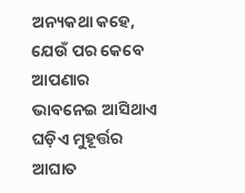ଅନ୍ୟକଥା କହେ,
ଯେଉଁ ପର କେବେ
ଆପଣାର ଭାବନେଇ ଆସିଥାଏ
ଘଡ଼ିଏ ମୁହୂର୍ତ୍ତର ଆଘାତ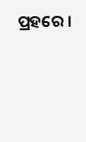ପ୍ରହରେ ।